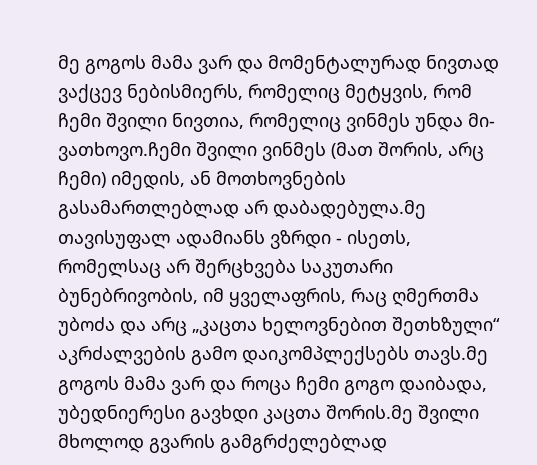მე გოგოს მამა ვარ და მომენტალურად ნივთად ვაქცევ ნებისმიერს, რომელიც მეტყვის, რომ ჩემი შვილი ნივთია, რომელიც ვინმეს უნდა მი-ვათხოვო.ჩემი შვილი ვინმეს (მათ შორის, არც ჩემი) იმედის, ან მოთხოვნების გასამართლებლად არ დაბადებულა.მე თავისუფალ ადამიანს ვზრდი - ისეთს, რომელსაც არ შერცხვება საკუთარი ბუნებრივობის, იმ ყველაფრის, რაც ღმერთმა უბოძა და არც „კაცთა ხელოვნებით შეთხზული“ აკრძალვების გამო დაიკომპლექსებს თავს.მე გოგოს მამა ვარ და როცა ჩემი გოგო დაიბადა, უბედნიერესი გავხდი კაცთა შორის.მე შვილი მხოლოდ გვარის გამგრძელებლად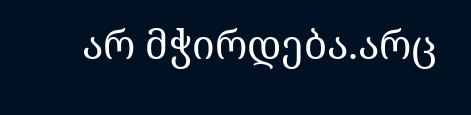არ მჭირდება.არც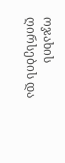ოჯახის ღირსების და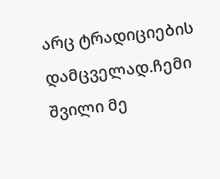არც ტრადიციების დამცველად.ჩემი შვილი მე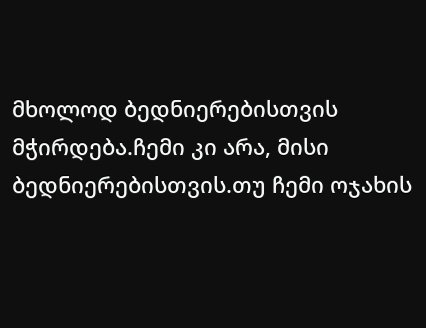მხოლოდ ბედნიერებისთვის მჭირდება.ჩემი კი არა, მისი ბედნიერებისთვის.თუ ჩემი ოჯახის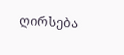ღირსება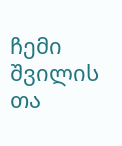ჩემი შვილის თა